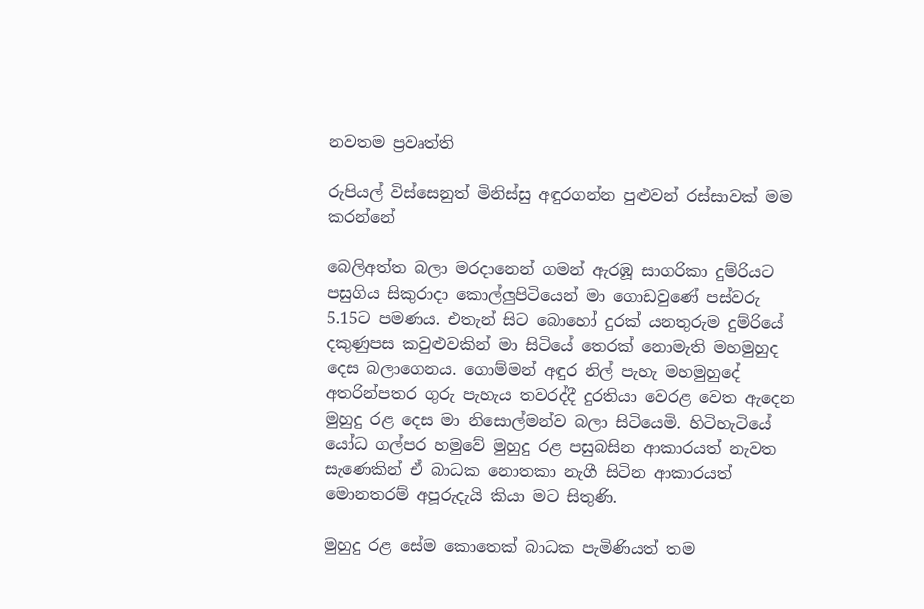නවතම ප්‍රවෘත්ති

රුපියල් විස්සෙනුත් මිනිස්සු අඳුරගන්න පුළුවන් රස්සාවක් මම කරන්නේ

බෙලිඅත්ත බලා මරදානෙන් ගමන් ඇරඹූ සාගරිකා දුම්රියට පසුගිය සිකුරාදා කොල්ලුපිටියෙන් මා ගොඩවුණේ පස්වරු 5.15ට පමණය. එතැන් සිට බොහෝ දුරක් යනතුරුම දුම්රියේ දකුණුපස කවුළුවකින් මා සිටියේ තෙරක් නොමැති මහමුහුද දෙස බලාගෙනය. ගොම්මන් අඳුර නිල් පැහැ මහමුහුදේ අතරින්පතර ගුරු පැහැය තවරද්දී දුරතියා වෙරළ වෙත ඇදෙන මුහුදු රළ දෙස මා නිසොල්මන්ව බලා සිටියෙමි. හිටිහැටියේ යෝධ ගල්ප‍ර හමුවේ මුහුදු රළ පසුබසින ආකාරයත් නැවත සැණෙකින් ඒ බාධක නොතකා නැගී සිටින ආකාරයත් මොනතරම් අපූරුදැයි කියා මට සිතුණි.

මුහුදු රළ සේම කොතෙක් බාධක පැමිණියත් තම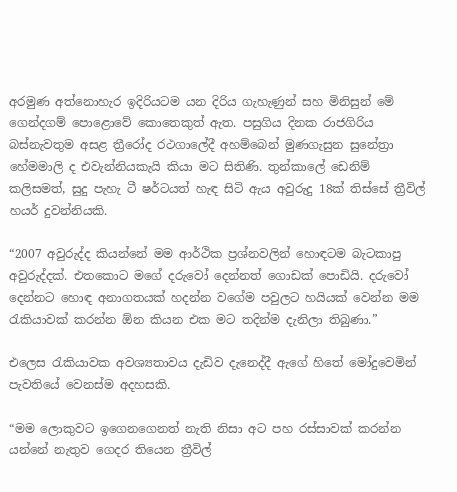අරමුණ අත්නොහැර ඉදිරියටම යන දිරිය ගැහැණුන් සහ මිනිසුන් මේ ගෙන්දගම් පොළොවේ කොතෙකුත් ඇත. පසුගිය දිනක රාජගිරිය බස්නැවතුම අසළ ත්‍රීරෝද රථගාලේදී අහම්බෙන් මුණගැසුන සුනේත්‍රා හේමමාලි ද එවැන්නියකැයි කියා මට සිතිණි. තුන්කාලේ ඩෙනිම් කලිසමත්, සුදු පැහැ ටී ෂර්ටයත් හැඳ සිටි ඇය අවුරුදු 18ක් තිස්සේ ත්‍රීවිල් හයර් දුවන්නියකි.

“2007 අවුරුද්ද කියන්නේ මම ආර්ථික ප්‍රශ්නවලින් හොඳටම බැටකාපු අවුරුද්දක්. එතකොට මගේ දරුවෝ දෙන්නත් ගොඩක් පොඩියි. දරුවෝ දෙන්නට හොඳ අනාගතයක් හදන්න වගේම පවුලට හයියක් වෙන්න මම රැකියාවක් කරන්න ඕන කියන එක මට තදින්ම දැනිලා තිබුණා.”

එලෙස රැකියාවක අවශ්‍යතාවය දැඩිව දැනෙද්දී ඇගේ හිතේ මෝදුවෙමින් පැවතියේ වෙනස්ම අදහසකි.

“මම ලොකුවට ඉගෙනගෙනත් නැති නිසා අට පහ රස්සාවක් කරන්න යන්නේ නැතුව ගෙදර තියෙන ත්‍රීවිල්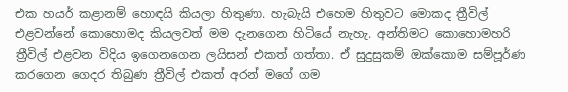එක හයර් කළානම් හොඳයි කියලා හිතුණා. හැබැයි එහෙම හිතුවට මොකද ත්‍රීවිල් එළවන්නේ කොහොමද කියලවත් මම දැනගෙන හිටියේ නැහැ. අන්තිමට කොහොමහරි ත්‍රීවිල් එළවන විදිය ඉගෙනගෙන ලයිසන් එකත් ගත්තා. ඒ සුදුසුකම් ඔක්කොම සම්පූර්ණ කරගෙන ගෙදර තිබුණ ත්‍රීවිල් එකත් අරන් මගේ ගම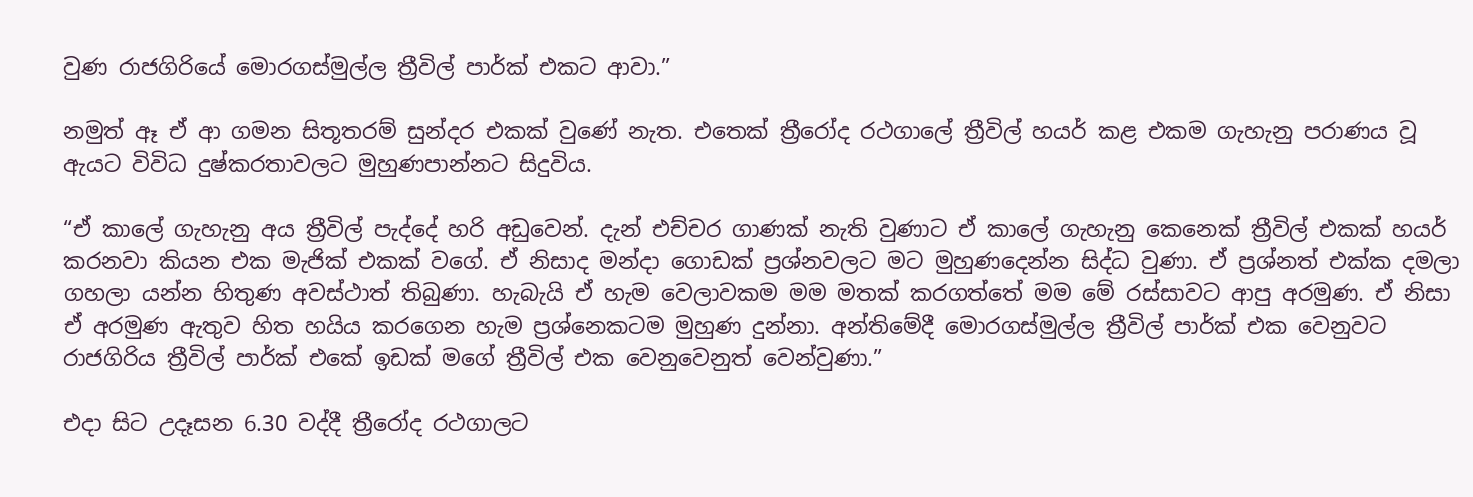වුණ රාජගිරියේ මොරගස්මුල්ල ත්‍රීවිල් පාර්ක් එකට ආවා.”

නමුත් ඈ ඒ ආ ගමන සිතූතරම් සුන්දර එකක් වුණේ නැත. එතෙක් ත්‍රීරෝද රථගාලේ ත්‍රීවිල් හයර් කළ එකම ගැහැනු පරාණය වූ ඇයට විවිධ දුෂ්කරතාවලට මුහුණපාන්නට සිදුවිය.

“ඒ කාලේ ගැහැනු අය ත්‍රීවිල් පැද්දේ හරි අඩුවෙන්. දැන් එච්චර ගාණක් නැති වුණාට ඒ කාලේ ගැහැනු කෙනෙක් ත්‍රීවිල් එකක් හයර් කරනවා කියන එක මැජික් එකක් වගේ. ඒ නිසාද මන්දා ගොඩක් ප්‍රශ්නවලට මට මුහුණදෙන්න සිද්ධ වුණා. ඒ ප්‍රශ්නත් එක්ක දමලා ගහලා යන්න හිතුණ අවස්ථාත් තිබුණා. හැබැයි ඒ හැම වෙලාවකම මම මතක් කරගත්තේ මම මේ රස්සාවට ආපු අරමුණ. ඒ නිසා ඒ අරමුණ ඇතුව හිත හයිය කරගෙන හැම ප්‍රශ්නෙකටම මුහුණ දුන්නා. අන්තිමේදී මොරගස්මුල්ල ත්‍රීවිල් පාර්ක් එක වෙනුවට රාජගිරිය ත්‍රීවිල් පාර්ක් එකේ ඉඩක් මගේ ත්‍රීවිල් එක වෙනුවෙනුත් වෙන්වුණා.”

එදා සිට උදෑසන 6.30 වද්දී ත්‍රීරෝද රථගාලට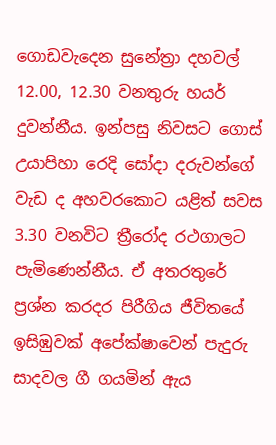ගොඩවැදෙන සුනේත්‍රා දහවල් 12.00, 12.30 වනතුරු හයර් දුවන්නීය. ඉන්පසු නිවසට ගොස් උයාපිහා රෙදි සෝදා දරුවන්ගේ වැඩ ද අහවරකොට යළිත් සවස 3.30 වනවිට ත්‍රීරෝද රථගාලට පැමිණෙන්නීය. ඒ අතරතුරේ ප්‍රශ්න කරදර පිරීගිය ජීවිතයේ ඉසිඹුවක් අපේක්ෂාවෙන් පැදුරු සාදවල ගී ගයමින් ඇය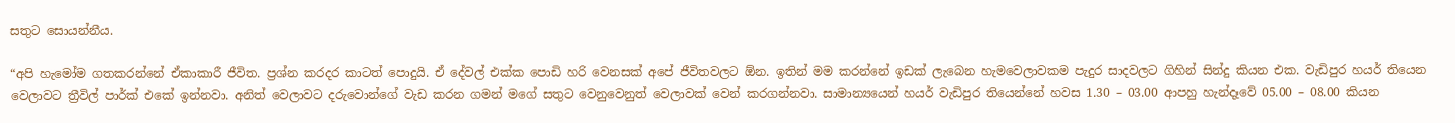සතුට සොයන්නීය.

“අපි හැමෝම ගතකරන්නේ ඒකාකාරී ජීවිත. ප්‍රශ්න කරදර කාටත් පොදුයි. ඒ දේවල් එක්ක පොඩි හරි වෙනසක් අපේ ජීවිතවලට ඕන. ඉතින් මම කරන්නේ ඉඩක් ලැබෙන හැමවෙලාවකම පැදුර සාදවලට ගිහින් සින්දු කියන එක. වැඩිපුර හයර් තියෙන වෙලාවට ත්‍රීවිල් පාර්ක් එකේ ඉන්නවා. අනිත් වෙලාවට දරුවොන්ගේ වැඩ කරන ගමන් මගේ සතුට වෙනුවෙනුත් වෙලාවක් වෙන් කරගන්නවා. සාමාන්‍යයෙන් හයර් වැඩිපුර තියෙන්නේ හවස 1.30 – 03.00 ආපහු හැන්දෑවේ 05.00 – 08.00 කියන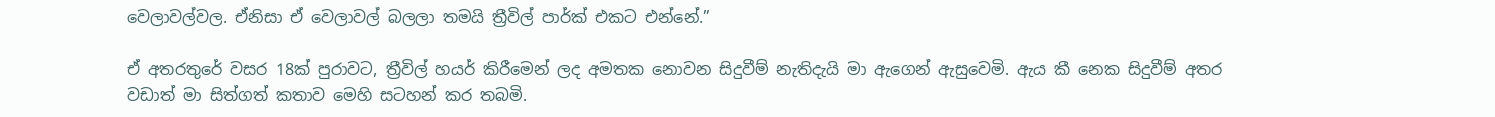වෙලාවල්වල. ඒනිසා ඒ වෙලාවල් බලලා තමයි ත්‍රීවිල් පාර්ක් එකට එන්නේ.”

ඒ අතරතුරේ වසර 18ක් පුරාවට, ත්‍රීවිල් හයර් කිරීමෙන් ලද අමතක නොවන සිදුවීම් නැතිදැයි මා ඇගෙන් ඇසුවෙමි. ඇය කී නෙක සිදුවීම් අතර වඩාත් මා සිත්ගත් කතාව මෙහි සටහන් කර තබමි.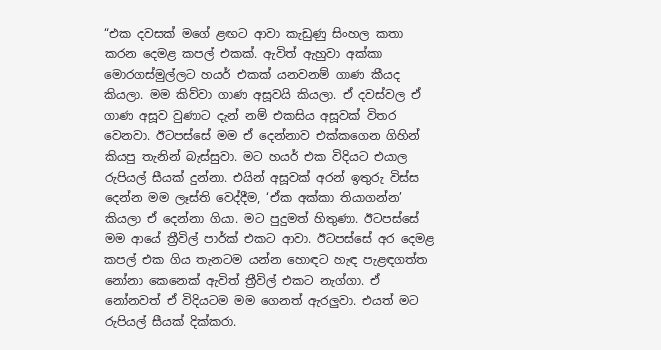“එක දවසක් මගේ ළඟට ආවා කැඩුණු සිංහල කතා කරන දෙමළ කපල් එකක්. ඇවිත් ඇහුවා අක්කා මොරගස්මුල්ලට හයර් එකක් යනවනම් ගාණ කීයද කියලා. මම කිව්වා ගාණ අසූවයි කියලා. ඒ දවස්වල ඒ ගාණ අසූව වුණාට දැන් නම් එකසිය අසූවක් විතර වෙනවා. ඊටපස්සේ මම ඒ දෙන්නාව එක්කගෙන ගිහින් කියපු තැනින් බැස්සුවා. මට හයර් එක විදියට එයාල රුපියල් සීයක් දුන්නා. එයින් අසූවක් අරන් ඉතුරු විස්ස දෙන්න මම ලෑස්ති වෙද්දීම, ‘ඒක අක්කා තියාගන්න’ කියලා ඒ දෙන්නා ගියා. මට පුදුමත් හිතුණා. ඊටපස්සේ මම ආයේ ත්‍රීවිල් පාර්ක් එකට ආවා. ඊටපස්සේ අර දෙමළ කපල් එක ගිය තැනටම යන්න හොඳට හැඳ පැළඳගත්ත නෝනා කෙනෙක් ඇවිත් ත්‍රීවිල් එකට නැග්ගා. ඒ නෝනවත් ඒ විදියටම මම ගෙනත් ඇරලුවා. එයත් මට රුපියල් සීයක් දික්කරා.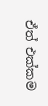ඒත් එක්කම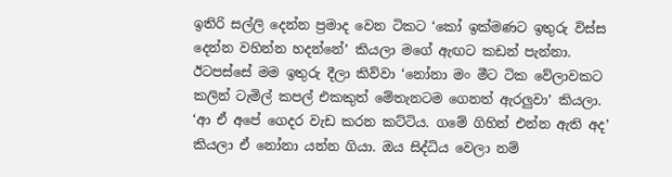ඉතිරි සල්ලි දෙන්න ප්‍රමාද වෙන ටිකට ‘කෝ ඉක්මණට ඉතුරු විස්ස දෙන්න වහින්න හදන්නේ’ කියලා මගේ ඇඟට කඩන් පැන්නා. ඊටපස්සේ මම ඉතුරු දීලා කිව්වා ‘නෝනා මං මීට ටික වේලාවකට කලින් ටැමිල් කපල් එකකුත් මේතැනටම ගෙනත් ඇරලුවා’ කියලා. ‘ආ ඒ අපේ ගෙදර වැඩ කරන කට්ටිය. ගමේ ගිහින් එන්න ඇති අද’ කියලා ඒ නෝනා යන්න ගියා. ඔය සිද්ධිය වෙලා නම්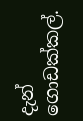දැන් ගොඩක්කල්.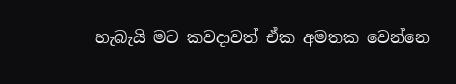හැබැයි මට කවදාවත් ඒක අමතක වෙන්නෙ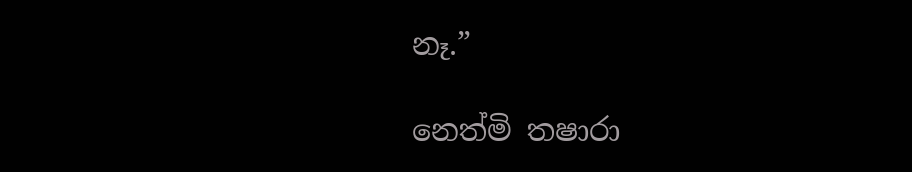නෑ.”

නෙත්මි තෂාරා